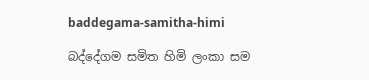baddegama-samitha-himi

බද්දේගම සමිත හිමි ලංකා සම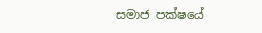සමාජ පක්ෂයේ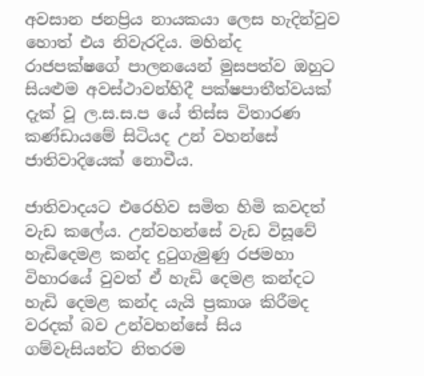අවසාන ජනප්‍රිය නායකයා ලෙස හැදින්වුව හොත් එය නිවැරදිය. මහින්ද රාජපක්ෂගේ පාලනයෙන් මුසපත්ව ඔහුට සියළුම අවස්ථාවන්හිදී පක්ෂපාතීත්වයක් දැක් වූ ල.ස.ස.ප යේ තිස්ස විතාරණ කණ්ඩායමේ සිටියද උන් වහන්සේ ජාතිවාදියෙක් නොවීය.

ජාතිවාදයට එරෙහිව සමිත හිමි කවදත් වැඩ කලේය. උන්වහන්සේ වැඩ විසූවේ හැඩිදෙමළ කන්ද දුටුගැමුණු රජමහා විහාරයේ වුවත් ඒ හැඩි දෙමළ කන්දට හැඩි දෙමළ කන්ද යැයි ප්‍රකාශ කිරීමද වරදක් බව උන්වහන්සේ සිය ගම්වැසියන්ට නිතරම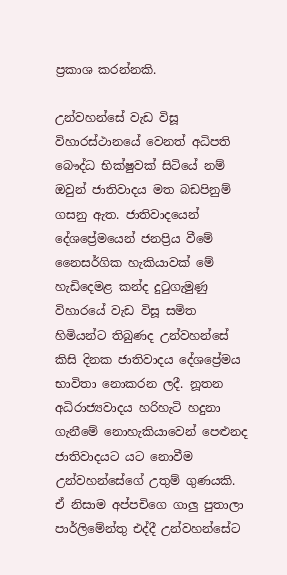ප්‍රකාශ කරන්නකි.

උන්වහන්සේ වැඩ විසූ විහාරස්ථානයේ වෙනත් අධිපති බෞද්ධ භික්ෂුවක් සිටියේ නම් ඔවුන් ජාතිවාදය මත බඩපිනුම් ගසනු ඇත. ජාතිවාදයෙන් දේශප්‍රේමයෙන් ජනප්‍රිය වීමේ නෛසර්ගික හැකියාවක් මේ හැඩිදෙමළ කන්ද දුටුගැමුණු විහාරයේ වැඩ විසූ සමිත හිමියන්ට තිබුණද උන්වහන්සේ කිසි දිනක ජාතිවාදය දේශප්‍රේමය භාවිතා නොකරන ලදී. නූතන අධිරාජ්‍යවාදය හරිහැටි හදුනා ගැනීමේ නොහැකියාවෙන් පෙළුනද ජාතිවාදයට යට නොවීම උන්වහන්සේගේ උතුම් ගුණයකි. ඒ නිසාම අප්පචිගෙ ගාලු පුතාලා පාර්ලිමේන්තු එද්දී උන්වහන්සේට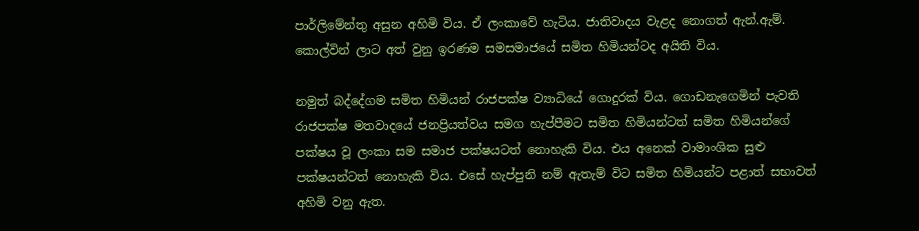පාර්ලිමේන්තු අසුන අහිමි විය. ඒ ලංකාවේ හැටිය. ජාතිවාදය වැළද නොගත් ඇන්.ඇම්. කොල්වින් ලාට අත් වුනු ඉරණම සමසමාජයේ සමිත හිමියන්ටද අයිති විය.

නමුත් බද්දේගම සමිත හිමියන් රාජපක්ෂ ව්‍යාධියේ ගොදුරක් විය. ගොඩනැගෙමින් පැවති රාජපක්ෂ මතවාදයේ ජනප්‍රියත්වය සමග හැප්පීමට සමිත හිමියන්ටත් සමිත හිමියන්ගේ පක්ෂය වූ ලංකා සම සමාජ පක්ෂයටත් නොහැකි විය. එය අනෙක් වාමාංශික සුළු පක්ෂයන්ටත් නොහැකි විය. එසේ හැප්පුනි නම් ඇතැම් විට සමිත හිමියන්ට පළාත් සභාවත් අහිමි වනු ඇත.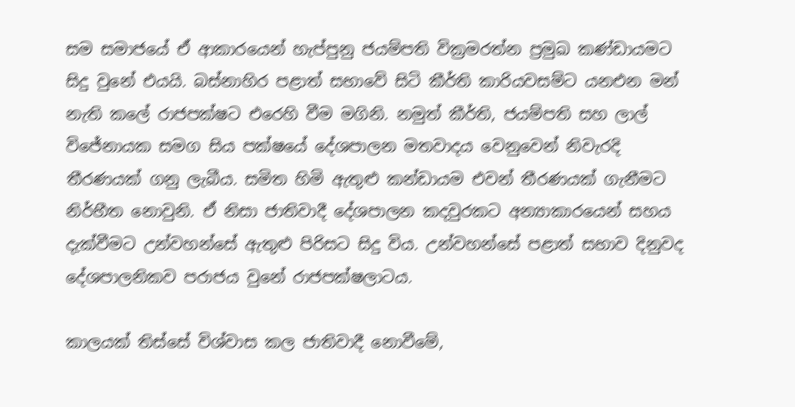සම සමාජයේ ඒ ආකාරයෙන් හැප්පුනු ජයම්පති වික්‍රමරත්න ප්‍රමුඛ කණ්ඩායමට සිදු වුනේ එයයි. බස්නාහිර පළාත් සභාවේ සිටි කීර්ති කාරියවසම්ට යනඑන මන් නැති කලේ රාජපක්ෂට එරෙහි වීම මගිනි. නමුත් කීර්ති, ජයම්පති සහ ලාල් විජේනායක සමග සිය පක්ෂයේ දේශපාලන මතවාදය වෙනුවෙන් නිවැරදි තීරණයක් ගනු ලැබීය. සමිත හිමි ඇතුළු කන්ඩායම එවන් තීරණයක් ගැනීමට නිර්භීත නොවුනි. ඒ නිසා ජාතිවාදී දේශපාලන කදවුරකට අන්‍යාකාරයෙන් සහය දැක්වීමට උන්වහන්සේ ඇතුළු පිරිසට සිදු විය. උන්වහන්සේ පළාත් සභාව දිනුවද දේශපාලනිකව පරාජය වුනේ රාජපක්ෂලාටය.

කාලයක් තිස්සේ විශ්වාස කල ජාතිවාදී නොවීමේ,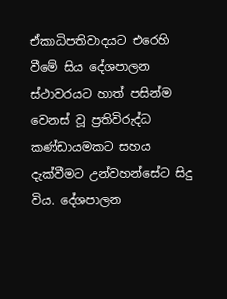ඒකාධිපතිවාදයට එරෙහි වීමේ සිය දේශපාලන ස්ථාවරයට හාත් පසින්ම වෙනස් වූ ප්‍රතිවිරුද්ධ කණ්ඩායමකට සහය දැක්වීමට උන්වහන්සේට සිදු විය. දේශපාලන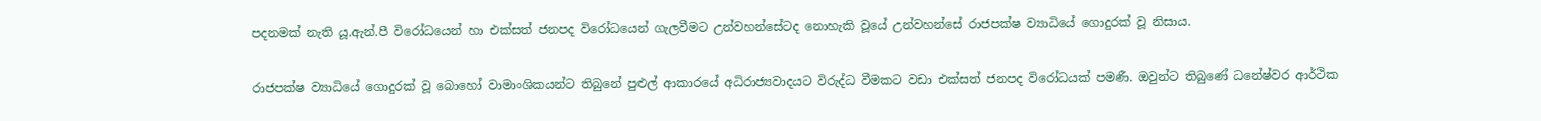පදනමක් නැති යූ.ඇන්.පී විරෝධයෙන් හා එක්සත් ජනපද විරෝධයෙන් ගැලවීමට උන්වහන්සේටද නොහැකි වූයේ උන්වහන්සේ රාජපක්ෂ ව්‍යාධියේ ගොදුරක් වූ නිසාය.

රාජපක්ෂ ව්‍යාධියේ ගොදුරක් වූ බොහෝ වාමාංශිකයන්ට තිබුනේ පුළුල් ආකාරයේ අධිරාජ්‍යවාදයට විරුද්ධ වීමකට වඩා එක්සත් ජනපද විරෝධයක් පමණී. ඔවුන්ට තිබුණේ ධනේෂ්වර ආර්ථික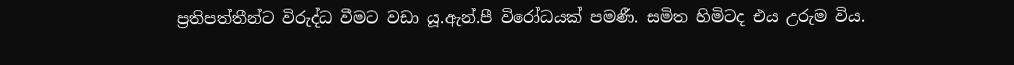ප්‍රතිපත්තීන්ට විරුද්ධ වීමට වඩා යූ.ඇන්.පී විරෝධයක් පමණී. සමිත හිමිටද එය උරුම විය.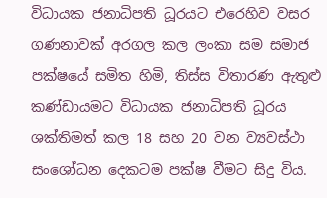විධායක ජනාධිපති ධූරයට එරෙහිව වසර ගණනාවක් අරගල කල ලංකා සම සමාජ පක්ෂයේ සමිත හිමි, තිස්ස විතාරණ ඇතුළු කණ්ඩායමට විධායක ජනාධිපති ධූරය ශක්තිමත් කල 18 සහ 20 වන ව්‍යවස්ථා සංශෝධන දෙකටම පක්ෂ වීමට සිදු විය.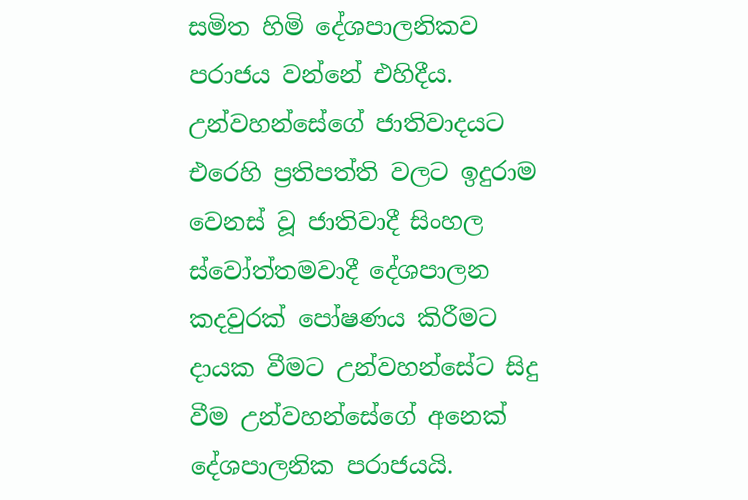සමිත හිමි දේශපාලනිකව පරාජය වන්නේ එහිදීය. උන්වහන්සේගේ ජාතිවාදයට එරෙහි ප්‍රතිපත්ති වලට ඉදුරාම වෙනස් වූ ජාතිවාදී සිංහල ස්වෝත්තමවාදී දේශපාලන කදවුරක් පෝෂණය කිරීමට දායක වීමට උන්වහන්සේට සිදු වීම උන්වහන්සේගේ අනෙක් දේශපාලනික පරාජයයි.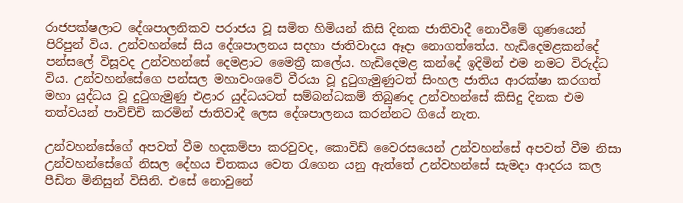රාජපක්ෂලාට දේශපාලනිකව පරාජය වූ සමිත හිමියන් කිසි දිනක ජාතිවාදී නොවීමේ ගුණයෙන් පිරිපුන් විය. උන්වහන්සේ සිය දේශපාලනය සදහා ජාතිවාදය ඈදා නොගත්තේය. හැඩිදෙමළකන්දේ පන්සලේ විසූවද උන්වහන්සේ දෙමළාට මෛත්‍රී කලේය. හැඩිදෙමළ කන්දේ ඉදිමින් එම නමට විරුද්ධ විය. උන්වහන්සේගෙ පන්සල මහාවංශවේ වීරයා වූ දුටුගැමුණුටත් සිංහල ජාතිය ආරක්ෂා කරගත් මහා යුද්ධය වූ දුටුගැමුණු එළාර යුද්ධයටත් සම්බන්ධකම් තිබුණද උන්වහන්සේ කිසිදු දිනක එම තත්වයන් පාවිච්චි කරමින් ජාතිවාදී ලෙස දේශපාලනය කරන්නට ගියේ නැත.

උන්වහන්සේගේ අපවත් වීම හදකම්පා කරවුවද, කොවිඩ් වෛරසයෙන් උන්වහන්සේ අපවත් වීම නිසා උන්වහන්සේගේ නිසල දේහය චිතකය වෙත රැගෙන යනු ඇත්තේ උන්වහන්සේ සැමදා ආදරය කල පීඩිත මිනිසුන් විසිනි. එසේ නොවුනේ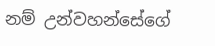නම් උන්වහන්සේගේ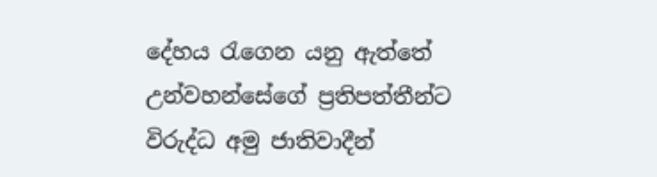දේහය රැගෙන යනු ඇත්තේ උන්වහන්සේගේ ප්‍රතිපත්තීන්ට විරුද්ධ අමු ජාතිවාදීන්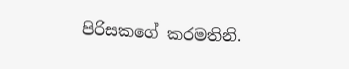පිරිසකගේ කරමතිනි.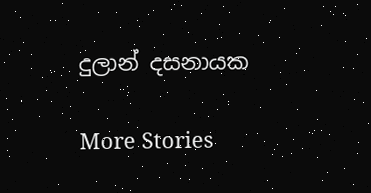දුලාන් දසනායක

More Stories